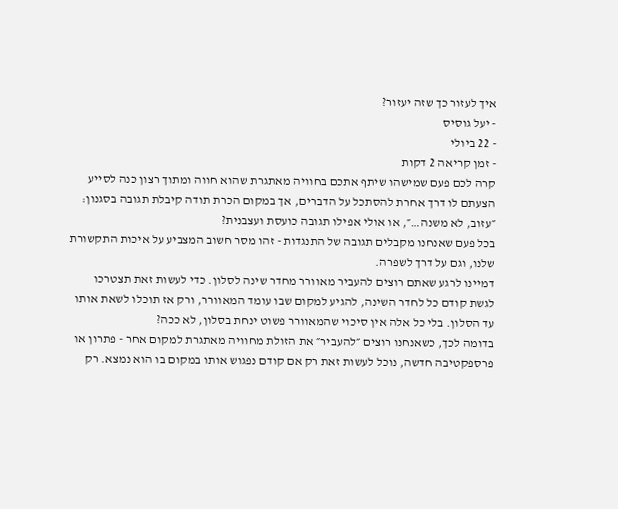איך לעזור כך שזה יעזור?
- יעל גוסיס
- 22 ביולי
- זמן קריאה 2 דקות
קרה לכם פעם שמישהו שיתף אתכם בחוויה מאתגרת שהוא חווה ומתוך רצון כנה לסייע הצעתם לו דרך אחרת להסתכל על הדברים, אך במקום הכרת תודה קיבלת תגובה בסגנון: ״עזוב, לא משנה…״, או אולי אפילו תגובה כועסת ועצבנית?
בכל פעם שאנחנו מקבלים תגובה של התנגדות - זהו מסר חשוב המצביע על איכות התקשורת שלנו, וגם על דרך לשפרה.
דמיינו לרגע שאתם רוצים להעביר מאוורר מחדר שינה לסלון. כדי לעשות זאת תצטרכו לגשת קודם כל לחדר השינה, להגיע למקום שבו עומד המאוורר, ורק אז תוכלו לשאת אותו עד הסלון. בלי כל אלה אין סיכוי שהמאוורר פשוט ינחת בסלון, לא ככה?
בדומה לכך, כשאנחנו רוצים ״להעביר״ את הזולת מחוויה מאתגרת למקום אחר - פתרון או פרספקטיבה חדשה, נוכל לעשות זאת רק אם קודם נפגוש אותו במקום בו הוא נמצא. רק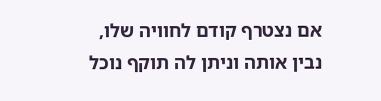אם נצטרף קודם לחוויה שלו, נבין אותה וניתן לה תוקף נוכל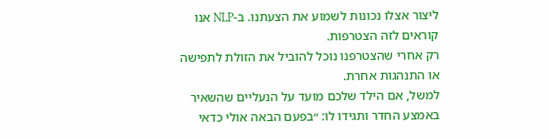ליצור אצלו נכונות לשמוע את הצעתנו. ב-NLP אנו קוראים לזה הצטרפות.
רק אחרי שהצטרפנו נוכל להוביל את הזולת לתפישה או התנהגות אחרת.
למשל, אם הילד שלכם מועד על הנעליים שהשאיר באמצע החדר ותגידו לו: ״בפעם הבאה אולי כדאי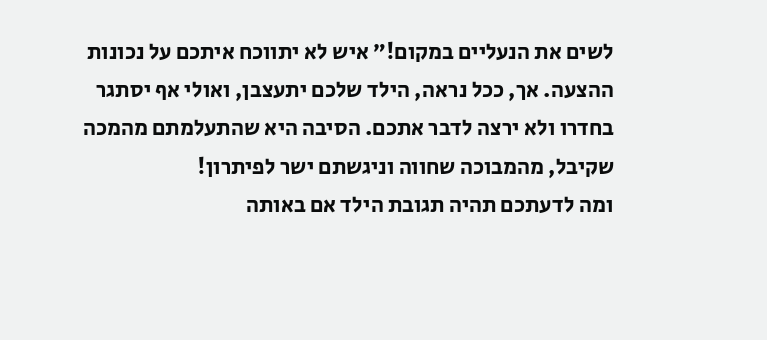לשים את הנעליים במקום!״ איש לא יתווכח איתכם על נכונות ההצעה. אך, ככל נראה, הילד שלכם יתעצבן, ואולי אף יסתגר בחדרו ולא ירצה לדבר אתכם. הסיבה היא שהתעלמתם מהמכה שקיבל, מהמבוכה שחווה וניגשתם ישר לפיתרון!
ומה לדעתכם תהיה תגובת הילד אם באותה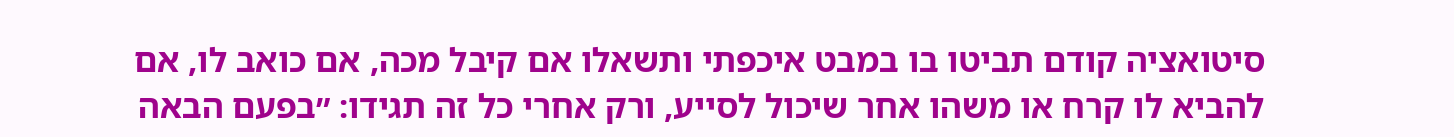סיטואציה קודם תביטו בו במבט איכפתי ותשאלו אם קיבל מכה, אם כואב לו, אם להביא לו קרח או משהו אחר שיכול לסייע, ורק אחרי כל זה תגידו: ״בפעם הבאה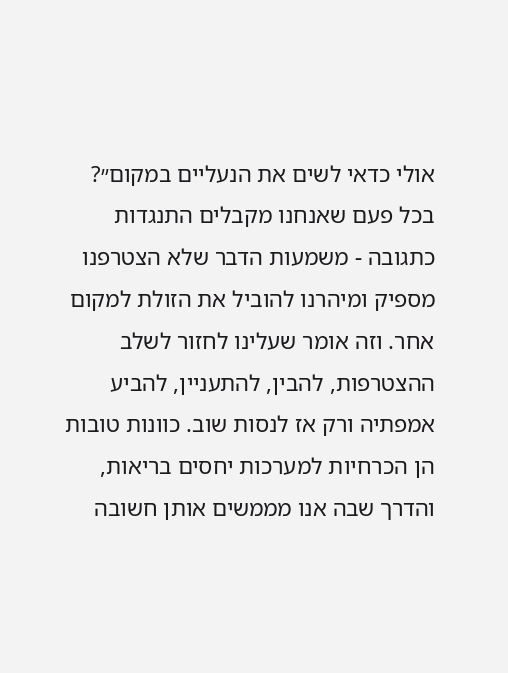אולי כדאי לשים את הנעליים במקום״?
בכל פעם שאנחנו מקבלים התנגדות כתגובה - משמעות הדבר שלא הצטרפנו מספיק ומיהרנו להוביל את הזולת למקום אחר. וזה אומר שעלינו לחזור לשלב ההצטרפות, להבין, להתעניין, להביע אמפתיה ורק אז לנסות שוב. כוונות טובות הן הכרחיות למערכות יחסים בריאות, והדרך שבה אנו מממשים אותן חשובה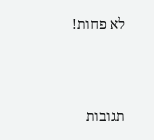לא פחות!





תגובות